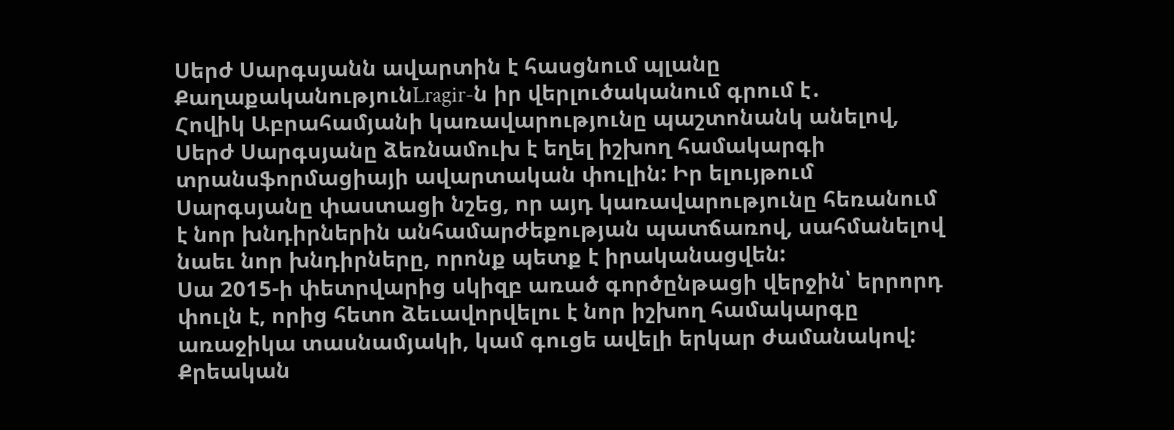Սերժ Սարգսյանն ավարտին է հասցնում պլանը
ՔաղաքականությունLragir-ն իր վերլուծականում գրում է․
Հովիկ Աբրահամյանի կառավարությունը պաշտոնանկ անելով, Սերժ Սարգսյանը ձեռնամուխ է եղել իշխող համակարգի տրանսֆորմացիայի ավարտական փուլին: Իր ելույթում Սարգսյանը փաստացի նշեց, որ այդ կառավարությունը հեռանում է նոր խնդիրներին անհամարժեքության պատճառով, սահմանելով նաեւ նոր խնդիրները, որոնք պետք է իրականացվեն:
Սա 2015-ի փետրվարից սկիզբ առած գործընթացի վերջին՝ երրորդ փուլն է, որից հետո ձեւավորվելու է նոր իշխող համակարգը առաջիկա տասնամյակի, կամ գուցե ավելի երկար ժամանակով: Քրեական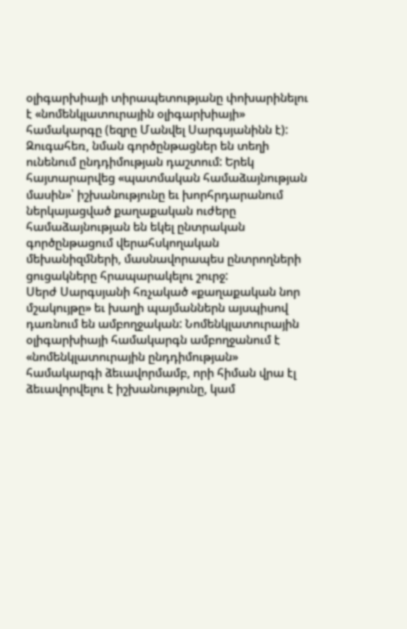օլիգարխիայի տիրապետությանը փոխարինելու է «նոմենկլատուրային օլիգարխիայի» համակարգը (եզրը Մանվել Սարգսյանինն է):
Զուգահեռ, նման գործընթացներ են տեղի ունենում ընդդիմության դաշտում: Երեկ հայտարարվեց «պատմական համաձայնության մասին»՝ իշխանությունը եւ խորհրդարանում ներկայացված քաղաքական ուժերը համաձայնության են եկել ընտրական գործընթացում վերահսկողական մեխանիզմների, մասնավորապես ընտրողների ցուցակները հրապարակելու շուրջ:
Սերժ Սարգսյանի հռչակած «քաղաքական նոր մշակույթը» եւ խաղի պայմաններն այսպիսով դառնում են ամբողջական: Նոմենկլատուրային օլիգարխիայի համակարգն ամբողջանում է «նոմենկլատուրային ընդդիմության» համակարգի ձեւավորմամբ, որի հիման վրա էլ ձեւավորվելու է իշխանությունը, կամ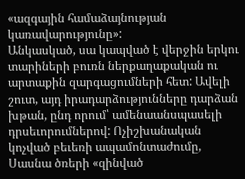«ազգային համաձայնության կառավարությունը»:
Անկասկած, սա կապված է վերջին երկու տարիների բուռն ներքաղաքական ու արտաքին զարգացումների հետ: Ավելի շուտ, այդ իրադարձությունները դարձան խթան, ընդ որում՝ ամենաանսպասելի դրսեւորումներով: Ոչիշխանական կոչված բեւեռի ապամոնտաժումը, Սասնա ծռերի «զինված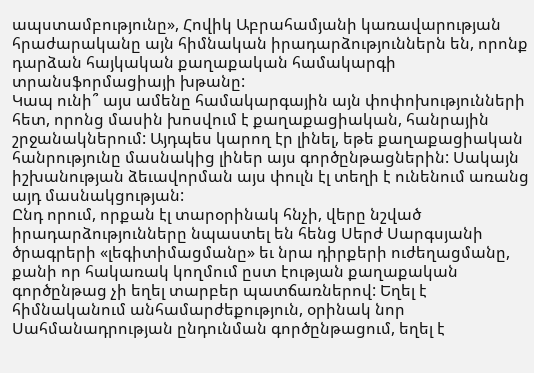ապստամբությունը», Հովիկ Աբրահամյանի կառավարության հրաժարականը այն հիմնական իրադարձություններն են, որոնք դարձան հայկական քաղաքական համակարգի տրանսֆորմացիայի խթանը:
Կապ ունի՞ այս ամենը համակարգային այն փոփոխությունների հետ, որոնց մասին խոսվում է քաղաքացիական, հանրային շրջանակներում: Այդպես կարող էր լինել, եթե քաղաքացիական հանրությունը մասնակից լիներ այս գործընթացներին: Սակայն իշխանության ձեւավորման այս փուլն էլ տեղի է ունենում առանց այդ մասնակցության:
Ընդ որում, որքան էլ տարօրինակ հնչի, վերը նշված իրադարձությունները նպաստել են հենց Սերժ Սարգսյանի ծրագրերի «լեգիտիմացմանը» եւ նրա դիրքերի ուժեղացմանը, քանի որ հակառակ կողմում ըստ էության քաղաքական գործընթաց չի եղել տարբեր պատճառներով: Եղել է հիմնականում անհամարժեքություն, օրինակ նոր Սահմանադրության ընդունման գործընթացում, եղել է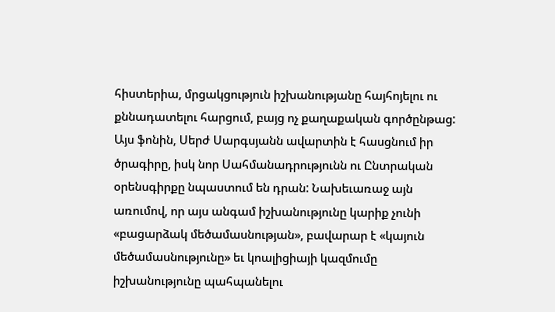հիստերիա, մրցակցություն իշխանությանը հայհոյելու ու քննադատելու հարցում, բայց ոչ քաղաքական գործընթաց:
Այս ֆոնին, Սերժ Սարգսյանն ավարտին է հասցնում իր ծրագիրը, իսկ նոր Սահմանադրությունն ու Ընտրական օրենսգիրքը նպաստում են դրան: Նախեւառաջ այն առումով, որ այս անգամ իշխանությունը կարիք չունի «բացարձակ մեծամասնության», բավարար է «կայուն մեծամասնությունը» եւ կոալիցիայի կազմումը իշխանությունը պահպանելու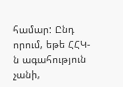համար: Ընդ որում, եթե ՀՀԿ-ն ագահություն չանի,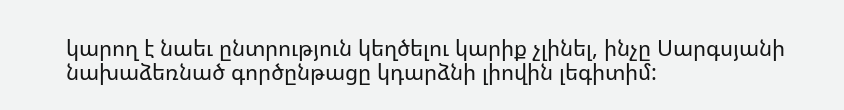կարող է նաեւ ընտրություն կեղծելու կարիք չլինել, ինչը Սարգսյանի նախաձեռնած գործընթացը կդարձնի լիովին լեգիտիմ: